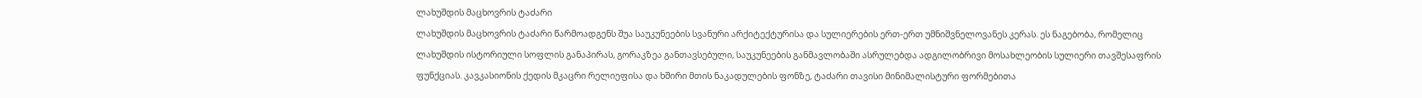ლახუშდის მაცხოვრის ტაძარი
ლახუშდის მაცხოვრის ტაძარი წარმოადგენს შუა საუკუნეების სვანური არქიტექტურისა და სულიერების ერთ-ერთ უმნიშვნელოვანეს კერას. ეს ნაგებობა, რომელიც ლახუშდის ისტორიული სოფლის განაპირას, გორაკზეა განთავსებული, საუკუნეების განმავლობაში ასრულებდა ადგილობრივი მოსახლეობის სულიერი თავშესაფრის ფუნქციას. კავკასიონის ქედის მკაცრი რელიეფისა და ხშირი მთის ნაკადულების ფონზე, ტაძარი თავისი მინიმალისტური ფორმებითა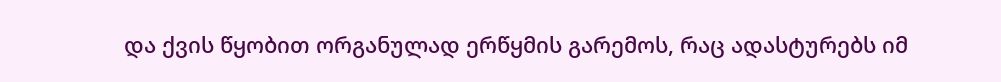და ქვის წყობით ორგანულად ერწყმის გარემოს, რაც ადასტურებს იმ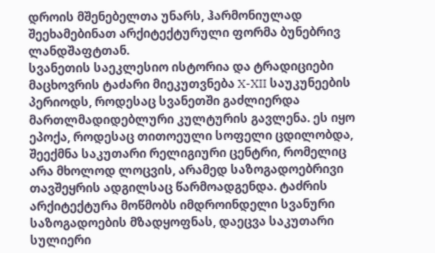დროის მშენებელთა უნარს, ჰარმონიულად შეეხამებინათ არქიტექტურული ფორმა ბუნებრივ ლანდშაფტთან.
სვანეთის საეკლესიო ისტორია და ტრადიციები
მაცხოვრის ტაძარი მიეკუთვნება X-XII საუკუნეების პერიოდს, როდესაც სვანეთში გაძლიერდა მართლმადიდებლური კულტურის გავლენა. ეს იყო ეპოქა, როდესაც თითოეული სოფელი ცდილობდა, შეექმნა საკუთარი რელიგიური ცენტრი, რომელიც არა მხოლოდ ლოცვის, არამედ საზოგადოებრივი თავშეყრის ადგილსაც წარმოადგენდა. ტაძრის არქიტექტურა მოწმობს იმდროინდელი სვანური საზოგადოების მზადყოფნას, დაეცვა საკუთარი სულიერი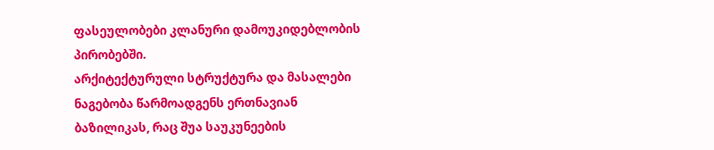ფასეულობები კლანური დამოუკიდებლობის პირობებში.
არქიტექტურული სტრუქტურა და მასალები
ნაგებობა წარმოადგენს ერთნავიან ბაზილიკას, რაც შუა საუკუნეების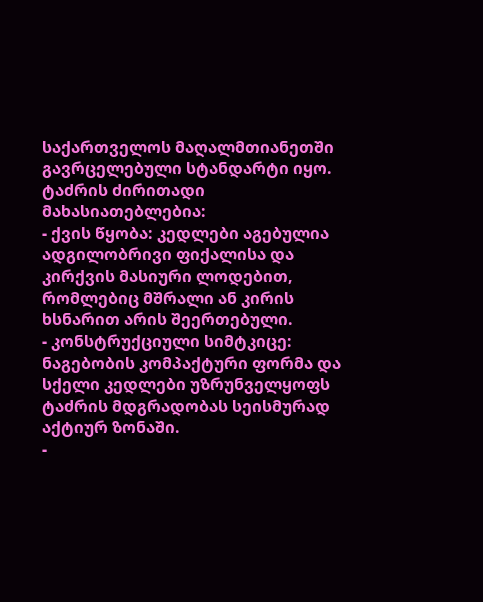საქართველოს მაღალმთიანეთში გავრცელებული სტანდარტი იყო. ტაძრის ძირითადი მახასიათებლებია:
- ქვის წყობა: კედლები აგებულია ადგილობრივი ფიქალისა და კირქვის მასიური ლოდებით, რომლებიც მშრალი ან კირის ხსნარით არის შეერთებული.
- კონსტრუქციული სიმტკიცე: ნაგებობის კომპაქტური ფორმა და სქელი კედლები უზრუნველყოფს ტაძრის მდგრადობას სეისმურად აქტიურ ზონაში.
-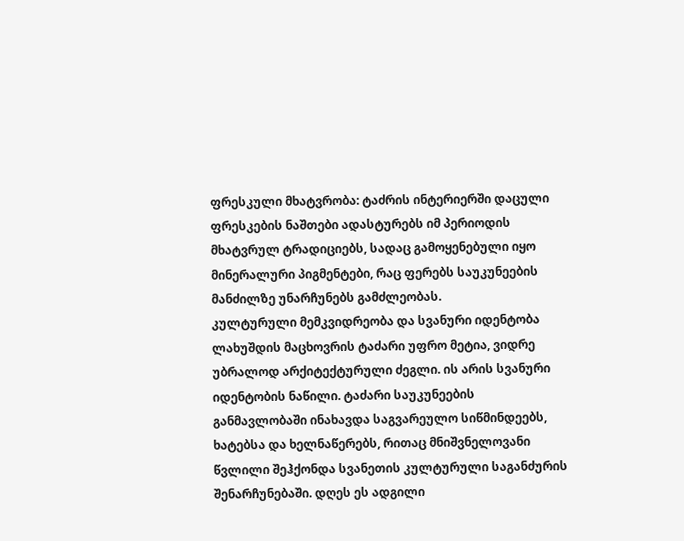ფრესკული მხატვრობა: ტაძრის ინტერიერში დაცული ფრესკების ნაშთები ადასტურებს იმ პერიოდის მხატვრულ ტრადიციებს, სადაც გამოყენებული იყო მინერალური პიგმენტები, რაც ფერებს საუკუნეების მანძილზე უნარჩუნებს გამძლეობას.
კულტურული მემკვიდრეობა და სვანური იდენტობა
ლახუშდის მაცხოვრის ტაძარი უფრო მეტია, ვიდრე უბრალოდ არქიტექტურული ძეგლი. ის არის სვანური იდენტობის ნაწილი. ტაძარი საუკუნეების განმავლობაში ინახავდა საგვარეულო სიწმინდეებს, ხატებსა და ხელნაწერებს, რითაც მნიშვნელოვანი წვლილი შეჰქონდა სვანეთის კულტურული საგანძურის შენარჩუნებაში. დღეს ეს ადგილი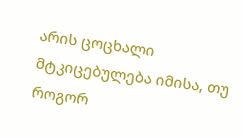არის ცოცხალი მტკიცებულება იმისა, თუ როგორ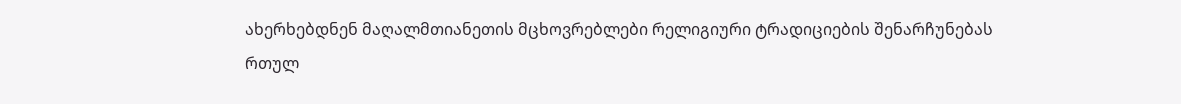ახერხებდნენ მაღალმთიანეთის მცხოვრებლები რელიგიური ტრადიციების შენარჩუნებას რთულ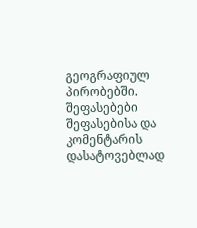გეოგრაფიულ პირობებში.
შეფასებები
შეფასებისა და კომენტარის დასატოვებლად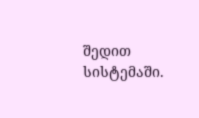შედით სისტემაში.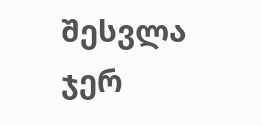შესვლა
ჯერ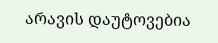არავის დაუტოვებია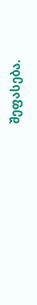შეფასება.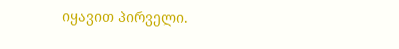იყავით პირველი.